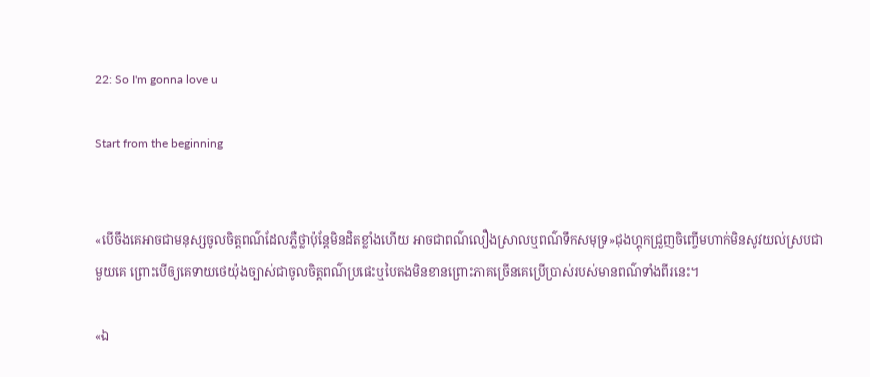22: So I'm gonna love u

Start from the beginning


«បើចឹងគេអាចជាមនុស្សចូលចិត្តពណ៌ដែលភ្លឺថ្លាប៉ុន្តែមិនដិតខ្លាំងហើយ អាចជាពណ៌លឿងស្រាលឬពណ៌ទឹកសមុទ្រ»ជុងហ្គុកជ្រួញចិញ្ចើមហាក់មិនសូវយល់ស្របជាមួយគេ ព្រោះបើឲ្យគេទាយថេយ៉ុងច្បាស់ជាចូលចិត្តពណ៌ប្រផេះឬបៃតងមិនខានព្រោះភាគច្រើនគេប្រើប្រាស់របស់មានពណ៌ទាំងពីរនេះ។

«ឯ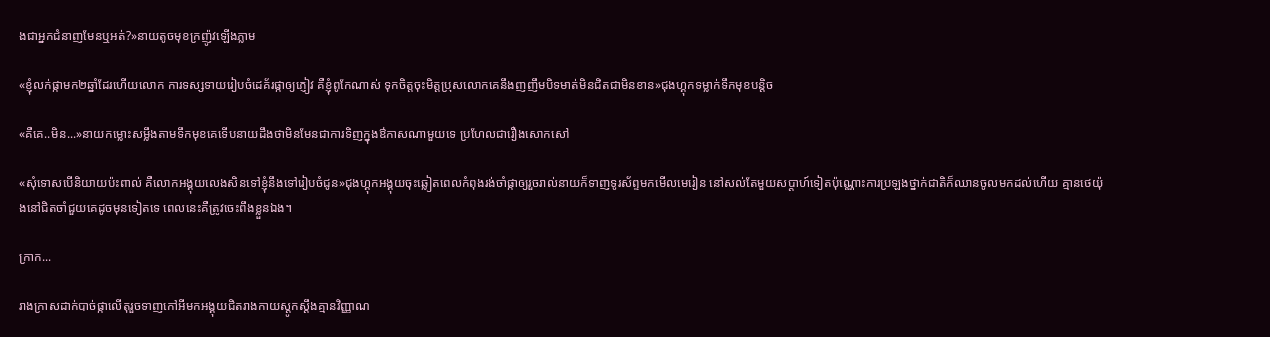ងជាអ្នកជំនាញមែនឬអត់?»នាយតូចមុខក្រញ៉ូវឡើងភ្លាម

«ខ្ញុំលក់ផ្កាមក២ឆ្នាំដែរហើយលោក ការទស្សទាយរៀបចំដេគ័រផ្កាឲ្យភ្ញៀវ គឺខ្ញុំពូកែណាស់ ទុកចិត្តចុះមិត្តប្រុសលោកគេនឹងញញឹមបិទមាត់មិនជិតជាមិនខាន»ជុងហ្គុកទម្លាក់ទឹកមុខបន្តិច

«គឺគេ..មិន...»នាយកម្លោះសម្លឹងតាមទឹកមុខគេទើបនាយដឹងថាមិនមែនជាការទិញក្នុងឳកាសណាមួយទេ ប្រហែលជារឿងសោកសៅ

«សុំទោសបើនិយាយប៉ះពាល់ គឺលោកអង្គុយលេងសិនទៅខ្ញុំនឹងទៅរៀបចំជូន»ជុងហ្គុកអង្គុយចុះឆ្លៀតពេលកំពុងរង់ចាំផ្កាឲ្យរួចរាល់នាយក៏ទាញទូរស័ព្ទមកមើលមេរៀន នៅសល់តែមួយសប្តាហ៍ទៀតប៉ុណ្ណោះការប្រឡងថ្នាក់ជាតិក៏ឈានចូលមកដល់ហើយ គ្មានថេយ៉ុងនៅជិតចាំជួយគេដូចមុនទៀតទេ ពេលនេះគឺត្រូវចេះពឹងខ្លួនឯង។

ក្រាក...

រាងក្រាសដាក់បាច់ផ្កាលើតុរួចទាញកៅអីមកអង្គុយជិតរាងកាយស្ដូកស្ដឹងគ្មានវិញ្ញាណ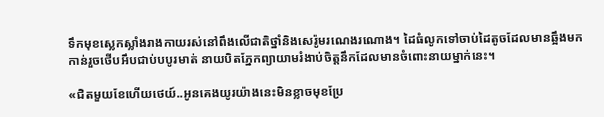ទឹកមុខស្លេកស្លាំងរាងកាយរស់នៅពឹងលើជាតិថ្នាំនិងសេរ៉ូមរណេងរណោង។ ដៃធំលូកទៅចាប់ដៃតូចដែលមានឆ្អឹងមកកាន់រួចថើបអឹបជាប់បបូរមាត់ នាយបិតភ្នែកព្យាយាមរំងាប់ចិត្តនឹកដែលមានចំពោះនាយម្នាក់នេះ។

«ជិតមួយខែហើយថេយ៍..អូនគេងយូរយ៉ាងនេះមិនខ្លាចមុខប្រែ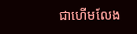ជាហើមលែង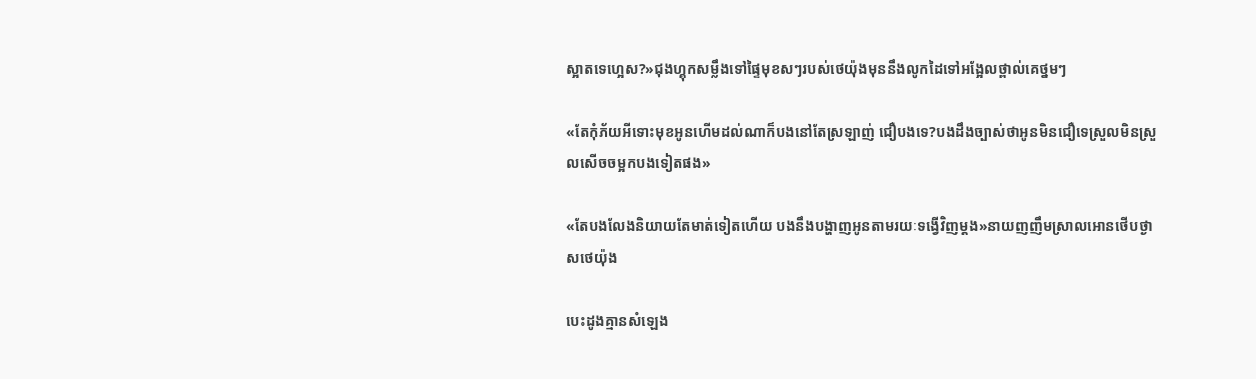ស្អាតទេហ្អេស?»ជុងហ្គុកសម្លឹងទៅផ្ទៃមុខសៗរបស់ថេយ៉ុងមុននឹងលូកដៃទៅអង្អែលថ្ពាល់គេថ្នមៗ

«តែកុំភ័យអីទោះមុខអូនហើមដល់ណាក៏បងនៅតែស្រឡាញ់ ជឿបងទេ?បងដឹងច្បាស់ថាអូនមិនជឿទេស្រួលមិនស្រួលសើចចម្អកបងទៀតផង»

«តែបងលែងនិយាយតែមាត់ទៀតហើយ បងនឹងបង្ហាញអូនតាមរយៈទង្វើវិញម្តង»នាយញញឹមស្រាលអោនថើបថ្ងាសថេយ៉ុង

បេះដូងគ្មានសំឡេង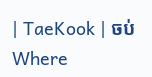| TaeKook | ចប់Where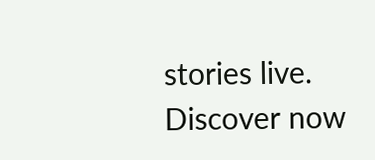stories live. Discover now